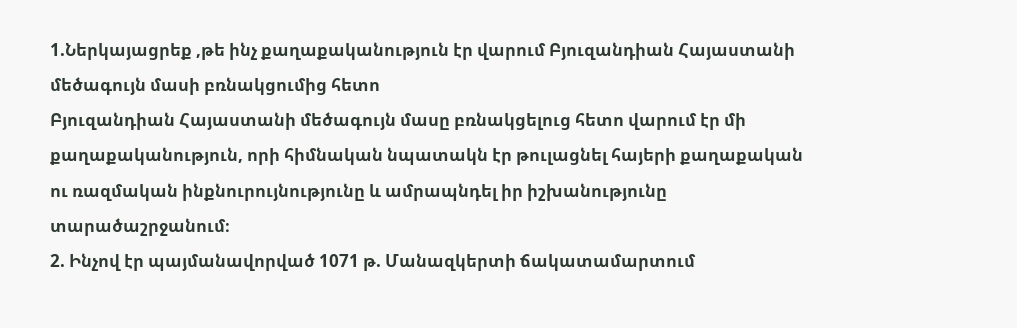1.Ներկայացրեք ,թե ինչ քաղաքականություն էր վարում Բյուզանդիան Հայաստանի մեծագույն մասի բռնակցումից հետո
Բյուզանդիան Հայաստանի մեծագույն մասը բռնակցելուց հետո վարում էր մի քաղաքականություն, որի հիմնական նպատակն էր թուլացնել հայերի քաղաքական ու ռազմական ինքնուրույնությունը և ամրապնդել իր իշխանությունը տարածաշրջանում։
2. Ինչով էր պայմանավորված 1071 թ. Մանազկերտի ճակատամարտում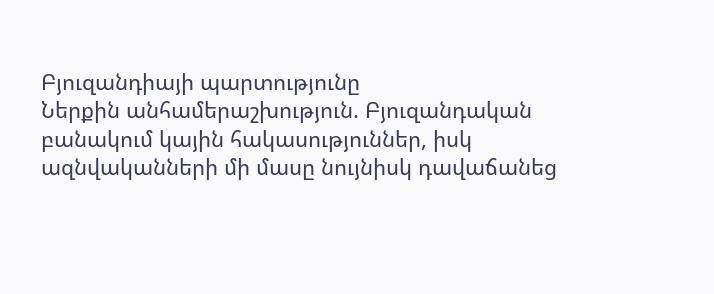Բյուզանդիայի պարտությունը
Ներքին անհամերաշխություն. Բյուզանդական բանակում կային հակասություններ, իսկ ազնվականների մի մասը նույնիսկ դավաճանեց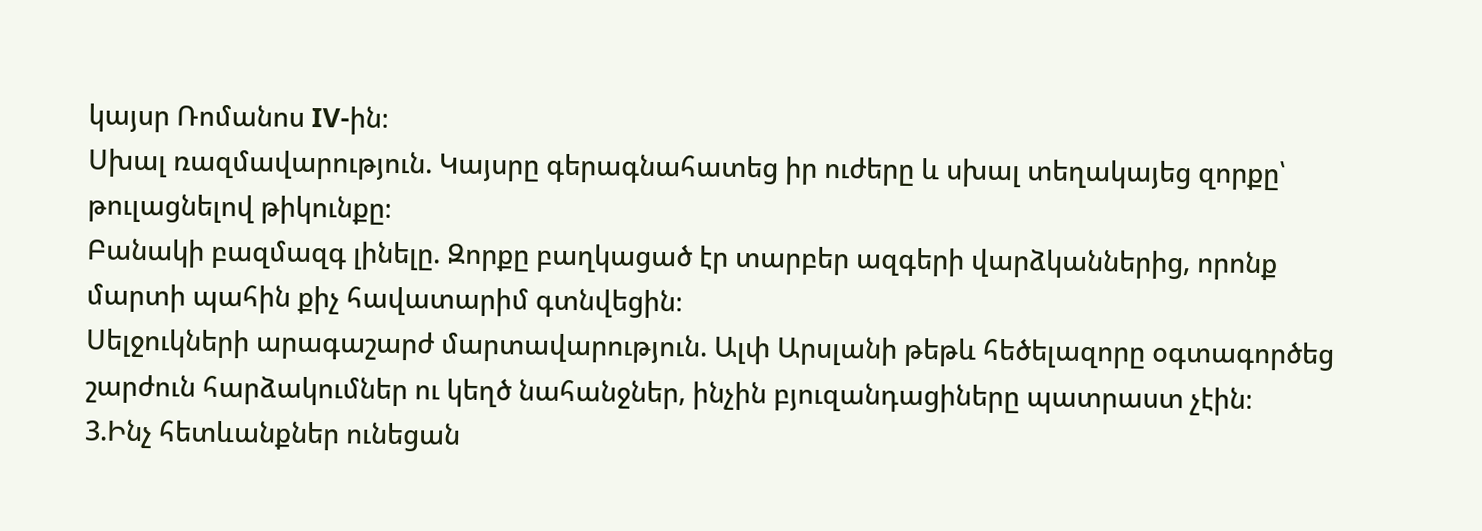կայսր Ռոմանոս IV-ին։
Սխալ ռազմավարություն. Կայսրը գերագնահատեց իր ուժերը և սխալ տեղակայեց զորքը՝ թուլացնելով թիկունքը։
Բանակի բազմազգ լինելը. Զորքը բաղկացած էր տարբեր ազգերի վարձկաններից, որոնք մարտի պահին քիչ հավատարիմ գտնվեցին։
Սելջուկների արագաշարժ մարտավարություն. Ալփ Արսլանի թեթև հեծելազորը օգտագործեց շարժուն հարձակումներ ու կեղծ նահանջներ, ինչին բյուզանդացիները պատրաստ չէին։
3.Ինչ հետևանքներ ունեցան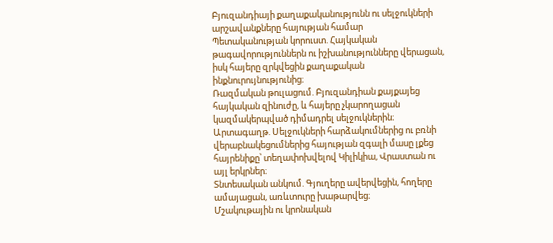Բյուզանդիայի քաղաքականությունն ու սելջուկների արշավանքները հայության համար
Պետականության կորուստ. Հայկական թագավորություններն ու իշխանությունները վերացան, իսկ հայերը զրկվեցին քաղաքական ինքնուրույնությունից։
Ռազմական թուլացում. Բյուզանդիան քայքայեց հայկական զինուժը, և հայերը չկարողացան կազմակերպված դիմադրել սելջուկներին։
Արտագաղթ. Սելջուկների հարձակումներից ու բռնի վերաբնակեցումներից հայության զգալի մասը լքեց հայրենիքը՝ տեղափոխվելով Կիլիկիա, Վրաստան ու այլ երկրներ։
Տնտեսական անկում. Գյուղերը ավերվեցին, հողերը ամայացան, առևտուրը խաթարվեց։
Մշակութային ու կրոնական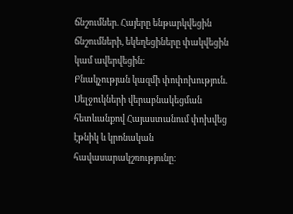ճնշումներ. Հայերը ենթարկվեցին ճնշումների, եկեղեցիները փակվեցին կամ ավերվեցին։
Բնակչության կազմի փոփոխություն. Սելջուկների վերաբնակեցման հետևանքով Հայաստանում փոխվեց էթնիկ և կրոնական հավասարակշռությունը։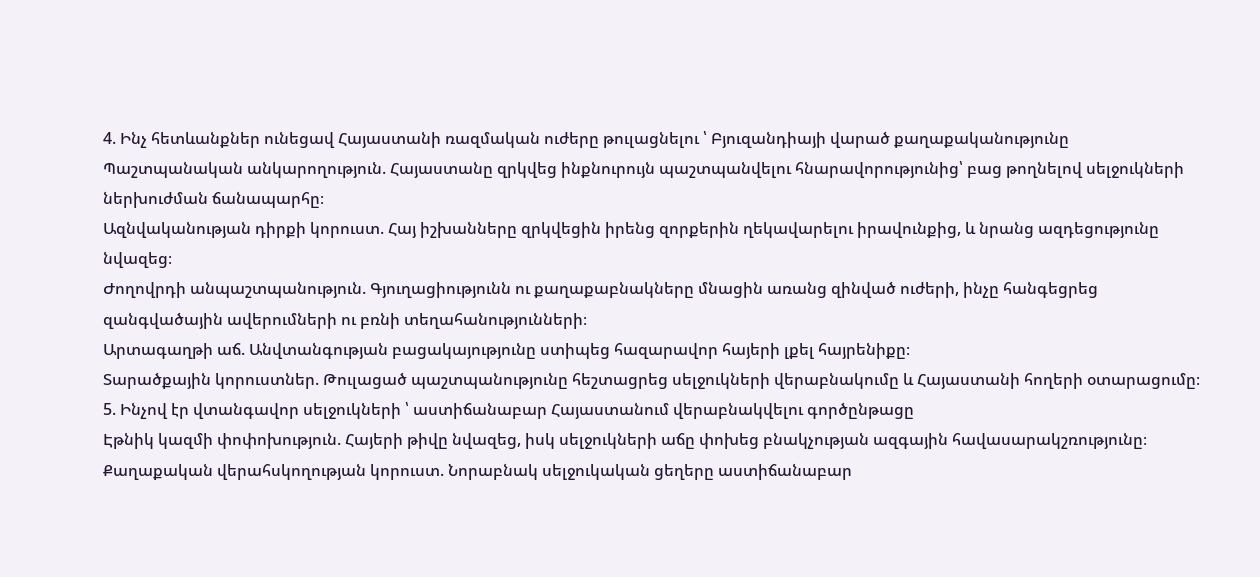4. Ինչ հետևանքներ ունեցավ Հայաստանի ռազմական ուժերը թուլացնելու ՝ Բյուզանդիայի վարած քաղաքականությունը
Պաշտպանական անկարողություն. Հայաստանը զրկվեց ինքնուրույն պաշտպանվելու հնարավորությունից՝ բաց թողնելով սելջուկների ներխուժման ճանապարհը։
Ազնվականության դիրքի կորուստ. Հայ իշխանները զրկվեցին իրենց զորքերին ղեկավարելու իրավունքից, և նրանց ազդեցությունը նվազեց։
Ժողովրդի անպաշտպանություն. Գյուղացիությունն ու քաղաքաբնակները մնացին առանց զինված ուժերի, ինչը հանգեցրեց զանգվածային ավերումների ու բռնի տեղահանությունների։
Արտագաղթի աճ. Անվտանգության բացակայությունը ստիպեց հազարավոր հայերի լքել հայրենիքը։
Տարածքային կորուստներ. Թուլացած պաշտպանությունը հեշտացրեց սելջուկների վերաբնակումը և Հայաստանի հողերի օտարացումը։
5. Ինչով էր վտանգավոր սելջուկների ՝ աստիճանաբար Հայաստանում վերաբնակվելու գործընթացը
Էթնիկ կազմի փոփոխություն. Հայերի թիվը նվազեց, իսկ սելջուկների աճը փոխեց բնակչության ազգային հավասարակշռությունը։
Քաղաքական վերահսկողության կորուստ. Նորաբնակ սելջուկական ցեղերը աստիճանաբար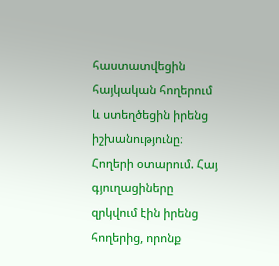հաստատվեցին հայկական հողերում և ստեղծեցին իրենց իշխանությունը։
Հողերի օտարում. Հայ գյուղացիները զրկվում էին իրենց հողերից, որոնք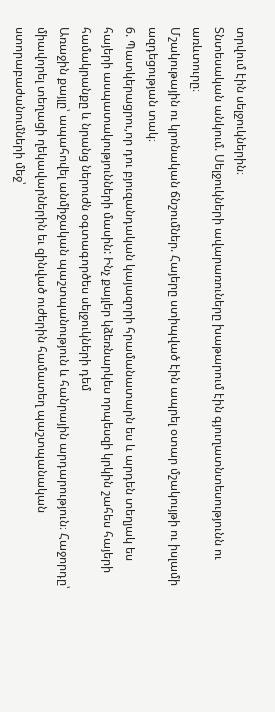տրվում էին սելջուկներին։
Տնտեսական անկում. Սելջուկների ավարառուները խաթարում էին գյուղատնտեսությունն ու առևտուրը։
Մշակութային ու կրոնական ճնշումներ. Հայերը ստիպված էին ապրել օտար մշակույթի ու իսլամի ազդեցության տակ։
6. Պատկերացրու,որ դու բյուզանդական կայազորի հրամանատարն ես և արդեն տեղյակ ես հայերի ասպատակությունների մասին: Ինչ քայլեր կձեռնարկես որպեսզի կրկին շահես հայերի համակրանքը և նրանց ներուժն օգտագործես սելջուկների դեմ
Առաջին քայլը՝ ապահովել անմիջական պաշտպանություն և հանրային արդարություն։ Հաջորդը՝ միավորել տեղացի ղեկավարներին եւ զինված ուժերին համատեղ պաշտպանական ստորաբաժանումների մեջ՝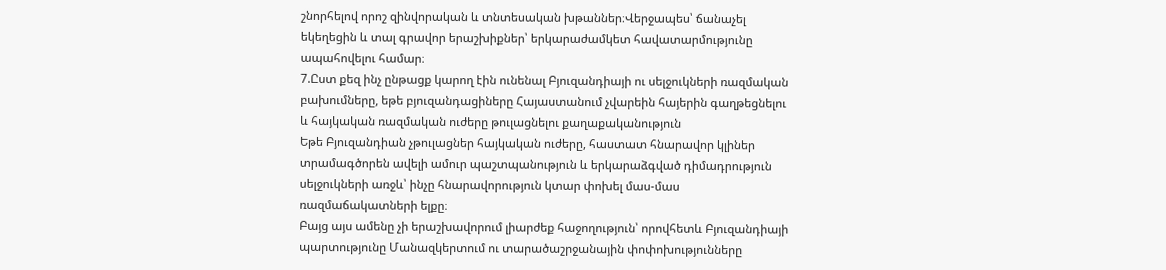շնորհելով որոշ զինվորական և տնտեսական խթաններ։Վերջապես՝ ճանաչել եկեղեցին և տալ գրավոր երաշխիքներ՝ երկարաժամկետ հավատարմությունը ապահովելու համար։
7.Ըստ քեզ ինչ ընթացք կարող էին ունենալ Բյուզանդիայի ու սելջուկների ռազմական բախումները, եթե բյուզանդացիները Հայաստանում չվարեին հայերին գաղթեցնելու և հայկական ռազմական ուժերը թուլացնելու քաղաքականություն
Եթե Բյուզանդիան չթուլացներ հայկական ուժերը, հաստատ հնարավոր կլիներ տրամագծորեն ավելի ամուր պաշտպանություն և երկարաձգված դիմադրություն սելջուկների առջև՝ ինչը հնարավորություն կտար փոխել մաս-մաս ռազմաճակատների ելքը։
Բայց այս ամենը չի երաշխավորում լիարժեք հաջողություն՝ որովհետև Բյուզանդիայի պարտությունը Մանազկերտում ու տարածաշրջանային փոփոխությունները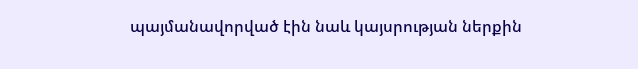պայմանավորված էին նաև կայսրության ներքին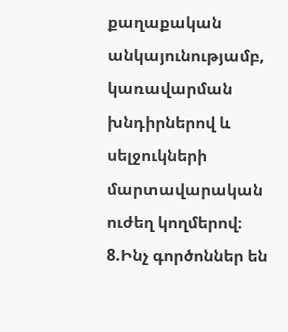քաղաքական անկայունությամբ, կառավարման խնդիրներով և սելջուկների մարտավարական ուժեղ կողմերով։
8.Ինչ գործոններ են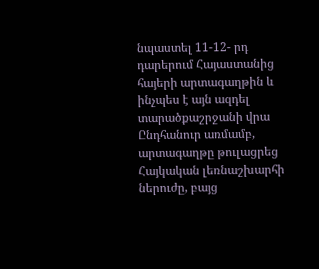նպաստել 11-12- րդ դարերում Հայաստանից հայերի արտագաղթին և ինչպես է այն ազդել տարածքաշրջանի վրա
Ընդհանուր առմամբ, արտագաղթը թուլացրեց Հայկական լեռնաշխարհի ներուժը, բայց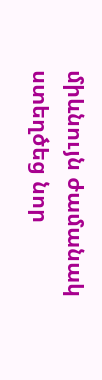միևնույն ժամանակ ստեղծեց նոր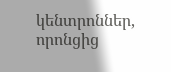կենտրոններ, որոնցից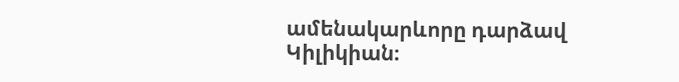ամենակարևորը դարձավ Կիլիկիան։